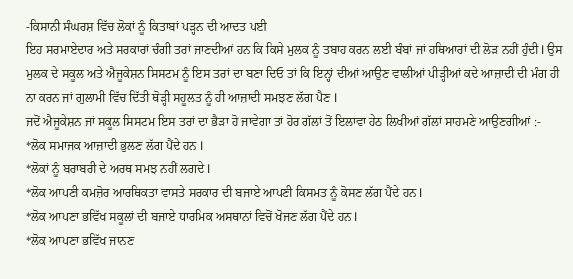-ਕਿਸਾਨੀ ਸੰਘਰਸ਼ ਵਿੱਚ ਲੋਕਾਂ ਨੂੰ ਕਿਤਾਬਾਂ ਪੜ੍ਹਨ ਦੀ ਆਦਤ ਪਈ
ਇਹ ਸਰਮਾਏਦਾਰ ਅਤੇ ਸਰਕਾਰਾਂ ਚੰਗੀ ਤਰਾਂ ਜਾਣਦੀਆਂ ਹਨ ਕਿ ਕਿਸੇ ਮੁਲਕ ਨੂੰ ਤਬਾਹ ਕਰਨ ਲਈ ਬੰਬਾਂ ਜਾਂ ਹਥਿਆਰਾਂ ਦੀ ਲੋੜ ਨਹੀਂ ਹੁੰਦੀ l ਉਸ ਮੁਲਕ ਦੇ ਸਕੂਲ ਅਤੇ ਐਜੂਕੇਸ਼ਨ ਸਿਸਟਮ ਨੂੰ ਇਸ ਤਰਾਂ ਦਾ ਬਣਾ ਦਿਓ ਤਾਂ ਕਿ ਇਨ੍ਹਾਂ ਦੀਆਂ ਆਉਣ ਵਾਲੀਆਂ ਪੀੜ੍ਹੀਆਂ ਕਦੇ ਆਜ਼ਾਦੀ ਦੀ ਮੰਗ ਹੀ ਨਾ ਕਰਨ ਜਾਂ ਗੁਲਾਮੀ ਵਿੱਚ ਦਿੱਤੀ ਥੋੜ੍ਹੀ ਸਹੂਲਤ ਨੂੰ ਹੀ ਆਜ਼ਾਦੀ ਸਮਝਣ ਲੱਗ ਪੈਣ l
ਜਦੋਂ ਐਜੂਕੇਸ਼ਨ ਜਾਂ ਸਕੂਲ ਸਿਸਟਮ ਇਸ ਤਰਾਂ ਦਾ ਭੈੜਾ ਹੋ ਜਾਵੇਗਾ ਤਾਂ ਹੋਰ ਗੱਲਾਂ ਤੋਂ ਇਲਾਵਾ ਹੇਠ ਲਿਖੀਆਂ ਗੱਲਾਂ ਸਾਹਮਣੇ ਆਉਣਗੀਆਂ :-
*ਲੋਕ ਸਮਾਜਕ ਆਜ਼ਾਦੀ ਭੁਲਣ ਲੱਗ ਪੈਂਦੇ ਹਨ l
*ਲੋਕਾਂ ਨੂੰ ਬਰਾਬਰੀ ਦੇ ਅਰਥ ਸਮਝ ਨਹੀਂ ਲਗਦੇ l
*ਲੋਕ ਆਪਣੀ ਕਮਜ਼ੋਰ ਆਰਥਿਕਤਾ ਵਾਸਤੇ ਸਰਕਾਰ ਦੀ ਬਜਾਏ ਆਪਣੀ ਕਿਸਮਤ ਨੂੰ ਕੋਸਣ ਲੱਗ ਪੈਂਦੇ ਹਨ l
*ਲੋਕ ਆਪਣਾ ਭਵਿੱਖ ਸਕੂਲਾਂ ਦੀ ਬਜਾਏ ਧਾਰਮਿਕ ਅਸਥਾਨਾਂ ਵਿਚੋਂ ਖੋਜਣ ਲੱਗ ਪੈਂਦੇ ਹਨ l
*ਲੋਕ ਆਪਣਾ ਭਵਿੱਖ ਜਾਨਣ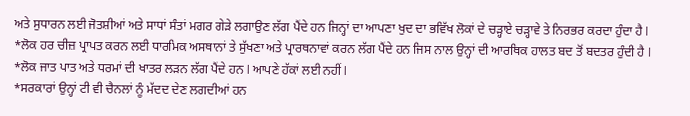ਅਤੇ ਸੁਧਾਰਨ ਲਈ ਜੋਤਸ਼ੀਆਂ ਅਤੇ ਸਾਧਾਂ ਸੰਤਾਂ ਮਗਰ ਗੇੜੇ ਲਗਾਉਣ ਲੱਗ ਪੈਂਦੇ ਹਨ ਜਿਨ੍ਹਾਂ ਦਾ ਆਪਣਾ ਖੁਦ ਦਾ ਭਵਿੱਖ ਲੋਕਾਂ ਦੇ ਚੜ੍ਹਾਏ ਚੜ੍ਹਾਵੇ ਤੇ ਨਿਰਭਰ ਕਰਦਾ ਹੁੰਦਾ ਹੈ l
*ਲੋਕ ਹਰ ਚੀਜ਼ ਪ੍ਰਾਪਤ ਕਰਨ ਲਈ ਧਾਰਮਿਕ ਅਸਥਾਨਾਂ ਤੇ ਸੁੱਖਣਾ ਅਤੇ ਪ੍ਰਾਰਥਨਾਵਾਂ ਕਰਨ ਲੱਗ ਪੈਂਦੇ ਹਨ ਜਿਸ ਨਾਲ ਉਨ੍ਹਾਂ ਦੀ ਆਰਥਿਕ ਹਾਲਤ ਬਦ ਤੋਂ ਬਦਤਰ ਹੁੰਦੀ ਹੈ l
*ਲੋਕ ਜਾਤ ਪਾਤ ਅਤੇ ਧਰਮਾਂ ਦੀ ਖਾਤਰ ਲੜਨ ਲੱਗ ਪੈਂਦੇ ਹਨ l ਆਪਣੇ ਹੱਕਾਂ ਲਈ ਨਹੀਂ l
*ਸਰਕਾਰਾਂ ਉਨ੍ਹਾਂ ਟੀ ਵੀ ਚੈਨਲਾਂ ਨੂੰ ਮੱਦਦ ਦੇਣ ਲਗਦੀਆਂ ਹਨ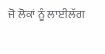ਜੋ ਲੋਕਾਂ ਨੂੰ ਲਾਈਲੱਗ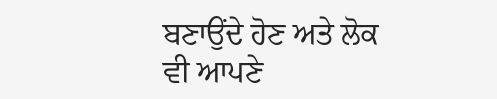ਬਣਾਉਂਦੇ ਹੋਣ ਅਤੇ ਲੋਕ ਵੀ ਆਪਣੇ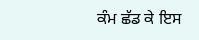ਕੰਮ ਛੱਡ ਕੇ ਇਸ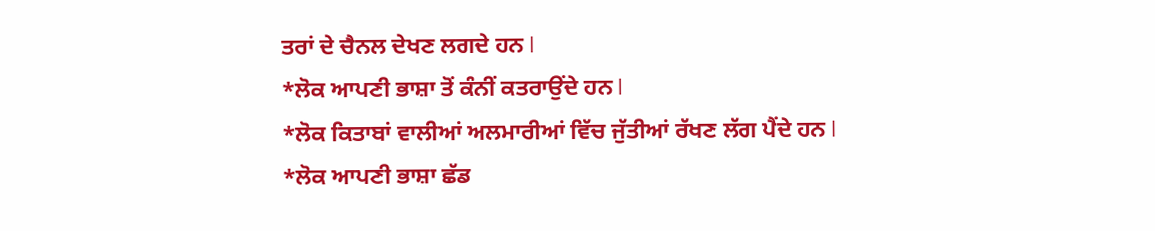ਤਰਾਂ ਦੇ ਚੈਨਲ ਦੇਖਣ ਲਗਦੇ ਹਨ l
*ਲੋਕ ਆਪਣੀ ਭਾਸ਼ਾ ਤੋਂ ਕੰਨੀਂ ਕਤਰਾਉਂਦੇ ਹਨ l
*ਲੋਕ ਕਿਤਾਬਾਂ ਵਾਲੀਆਂ ਅਲਮਾਰੀਆਂ ਵਿੱਚ ਜੁੱਤੀਆਂ ਰੱਖਣ ਲੱਗ ਪੈਂਦੇ ਹਨ l
*ਲੋਕ ਆਪਣੀ ਭਾਸ਼ਾ ਛੱਡ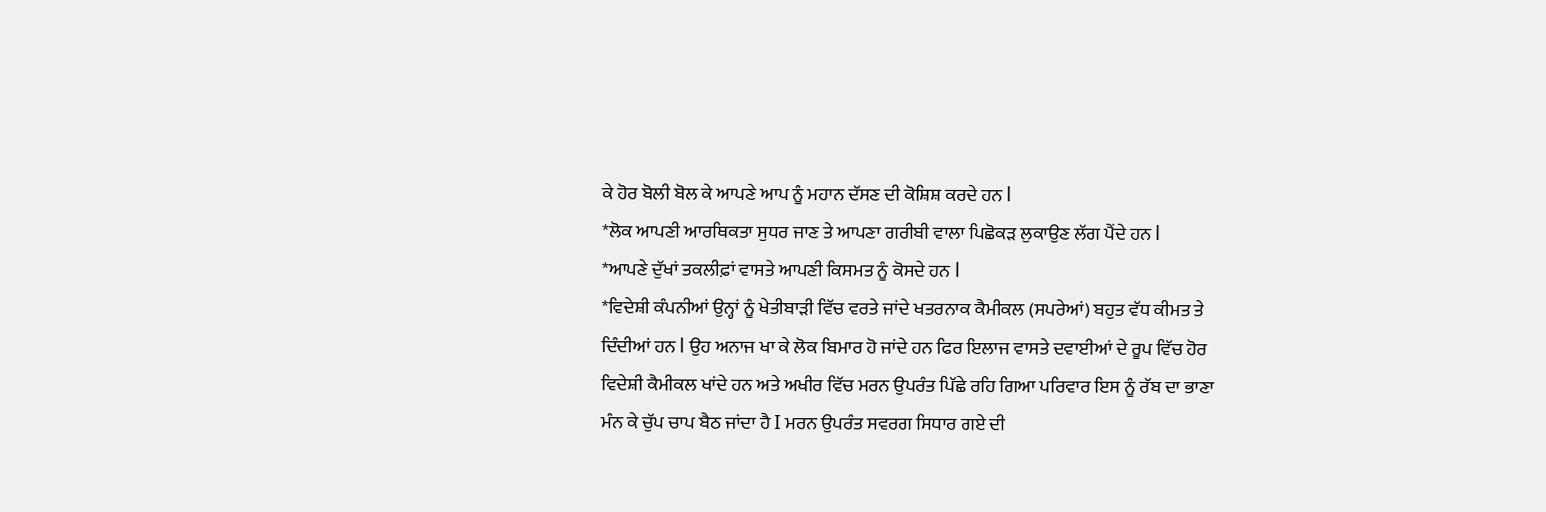ਕੇ ਹੋਰ ਬੋਲੀ ਬੋਲ ਕੇ ਆਪਣੇ ਆਪ ਨੂੰ ਮਹਾਨ ਦੱਸਣ ਦੀ ਕੋਸ਼ਿਸ਼ ਕਰਦੇ ਹਨ l
*ਲੋਕ ਆਪਣੀ ਆਰਥਿਕਤਾ ਸੁਧਰ ਜਾਣ ਤੇ ਆਪਣਾ ਗਰੀਬੀ ਵਾਲਾ ਪਿਛੋਕੜ ਲੁਕਾਉਣ ਲੱਗ ਪੈਂਦੇ ਹਨ l
*ਆਪਣੇ ਦੁੱਖਾਂ ਤਕਲੀਫ਼ਾਂ ਵਾਸਤੇ ਆਪਣੀ ਕਿਸਮਤ ਨੂੰ ਕੋਸਦੇ ਹਨ l
*ਵਿਦੇਸ਼ੀ ਕੰਪਨੀਆਂ ਉਨ੍ਹਾਂ ਨੂੰ ਖੇਤੀਬਾੜੀ ਵਿੱਚ ਵਰਤੇ ਜਾਂਦੇ ਖਤਰਨਾਕ ਕੈਮੀਕਲ (ਸਪਰੇਆਂ) ਬਹੁਤ ਵੱਧ ਕੀਮਤ ਤੇ ਦਿੰਦੀਆਂ ਹਨ l ਉਹ ਅਨਾਜ ਖਾ ਕੇ ਲੋਕ ਬਿਮਾਰ ਹੋ ਜਾਂਦੇ ਹਨ ਫਿਰ ਇਲਾਜ ਵਾਸਤੇ ਦਵਾਈਆਂ ਦੇ ਰੂਪ ਵਿੱਚ ਹੋਰ ਵਿਦੇਸ਼ੀ ਕੈਮੀਕਲ ਖਾਂਦੇ ਹਨ ਅਤੇ ਅਖੀਰ ਵਿੱਚ ਮਰਨ ਉਪਰੰਤ ਪਿੱਛੇ ਰਹਿ ਗਿਆ ਪਰਿਵਾਰ ਇਸ ਨੂੰ ਰੱਬ ਦਾ ਭਾਣਾ ਮੰਨ ਕੇ ਚੁੱਪ ਚਾਪ ਬੈਠ ਜਾਂਦਾ ਹੈ I ਮਰਨ ਉਪਰੰਤ ਸਵਰਗ ਸਿਧਾਰ ਗਏ ਦੀ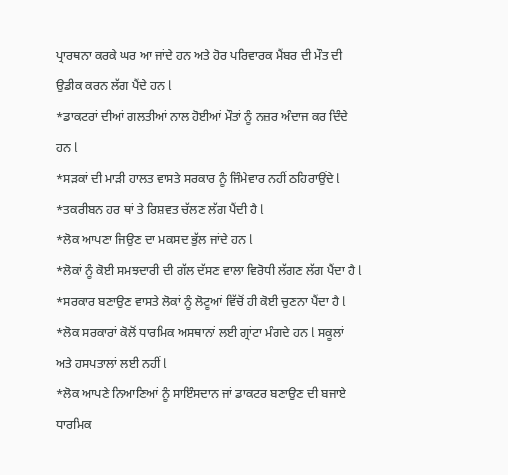ਪ੍ਰਾਰਥਨਾ ਕਰਕੇ ਘਰ ਆ ਜਾਂਦੇ ਹਨ ਅਤੇ ਹੋਰ ਪਰਿਵਾਰਕ ਮੈਂਬਰ ਦੀ ਮੌਤ ਦੀ ਉਡੀਕ ਕਰਨ ਲੱਗ ਪੈਂਦੇ ਹਨ l
*ਡਾਕਟਰਾਂ ਦੀਆਂ ਗਲਤੀਆਂ ਨਾਲ ਹੋਈਆਂ ਮੌਤਾਂ ਨੂੰ ਨਜ਼ਰ ਅੰਦਾਜ ਕਰ ਦਿੰਦੇ ਹਨ l
*ਸੜਕਾਂ ਦੀ ਮਾੜੀ ਹਾਲਤ ਵਾਸਤੇ ਸਰਕਾਰ ਨੂੰ ਜਿੰਮੇਵਾਰ ਨਹੀਂ ਠਹਿਰਾਉਂਦੇ l
*ਤਕਰੀਬਨ ਹਰ ਥਾਂ ਤੇ ਰਿਸ਼ਵਤ ਚੱਲਣ ਲੱਗ ਪੈਂਦੀ ਹੈ l
*ਲੋਕ ਆਪਣਾ ਜਿਉਣ ਦਾ ਮਕਸਦ ਭੁੱਲ ਜਾਂਦੇ ਹਨ l
*ਲੋਕਾਂ ਨੂੰ ਕੋਈ ਸਮਝਦਾਰੀ ਦੀ ਗੱਲ ਦੱਸਣ ਵਾਲਾ ਵਿਰੋਧੀ ਲੱਗਣ ਲੱਗ ਪੈਂਦਾ ਹੈ l
*ਸਰਕਾਰ ਬਣਾਉਣ ਵਾਸਤੇ ਲੋਕਾਂ ਨੂੰ ਲੋਟੂਆਂ ਵਿੱਚੋਂ ਹੀ ਕੋਈ ਚੁਣਨਾ ਪੈਂਦਾ ਹੈ l
*ਲੋਕ ਸਰਕਾਰਾਂ ਕੋਲੋਂ ਧਾਰਮਿਕ ਅਸਥਾਨਾਂ ਲਈ ਗ੍ਰਾਂਟਾ ਮੰਗਦੇ ਹਨ l ਸਕੂਲਾਂ ਅਤੇ ਹਸਪਤਾਲਾਂ ਲਈ ਨਹੀਂ l
*ਲੋਕ ਆਪਣੇ ਨਿਆਣਿਆਂ ਨੂੰ ਸਾਇੰਸਦਾਨ ਜਾਂ ਡਾਕਟਰ ਬਣਾਉਣ ਦੀ ਬਜਾਏ ਧਾਰਮਿਕ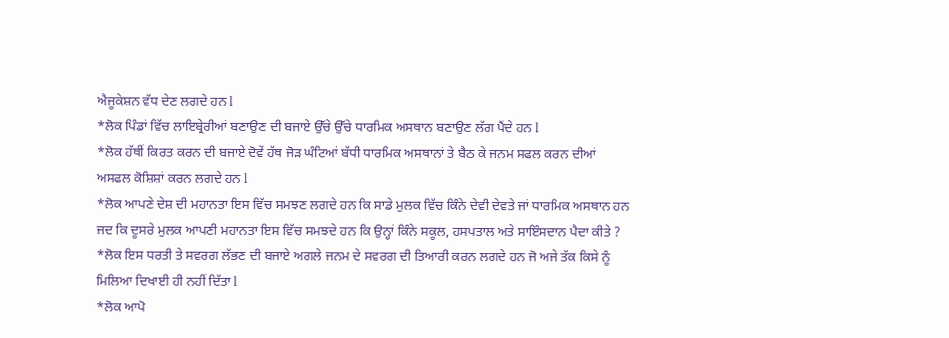ਐਜੂਕੇਸ਼ਨ ਵੱਧ ਦੇਣ ਲਗਦੇ ਹਨ l
*ਲੋਕ ਪਿੰਡਾਂ ਵਿੱਚ ਲਾਇਬ੍ਰੇਰੀਆਂ ਬਣਾਉਣ ਦੀ ਬਜਾਏ ਉੱਚੇ ਉੱਚੇ ਧਾਰਮਿਕ ਅਸਥਾਨ ਬਣਾਉਣ ਲੱਗ ਪੈਂਦੇ ਹਨ l
*ਲੋਕ ਹੱਥੀਂ ਕਿਰਤ ਕਰਨ ਦੀ ਬਜਾਏ ਦੋਵੇਂ ਹੱਥ ਜੋੜ ਘੰਟਿਆਂ ਬੱਧੀ ਧਾਰਮਿਕ ਅਸਥਾਨਾਂ ਤੇ ਬੈਠ ਕੇ ਜਨਮ ਸਫਲ ਕਰਨ ਦੀਆਂ ਅਸਫਲ ਕੋਸ਼ਿਸ਼ਾਂ ਕਰਨ ਲਗਦੇ ਹਨ l
*ਲੋਕ ਆਪਣੇ ਦੇਸ਼ ਦੀ ਮਹਾਨਤਾ ਇਸ ਵਿੱਚ ਸਮਝਣ ਲਗਦੇ ਹਨ ਕਿ ਸਾਡੇ ਮੁਲਕ ਵਿੱਚ ਕਿੰਨੇ ਦੇਵੀ ਦੇਵਤੇ ਜਾਂ ਧਾਰਮਿਕ ਅਸਥਾਨ ਹਨ ਜਦ ਕਿ ਦੂਸਰੇ ਮੁਲਕ ਆਪਣੀ ਮਹਾਨਤਾ ਇਸ ਵਿੱਚ ਸਮਝਦੇ ਹਨ ਕਿ ਉਨ੍ਹਾਂ ਕਿੰਨੇ ਸਕੂਲ, ਹਸਪਤਾਲ ਅਤੇ ਸਾਇੰਸਦਾਨ ਪੈਦਾ ਕੀਤੇ ?
*ਲੋਕ ਇਸ ਧਰਤੀ ਤੇ ਸਵਰਗ ਲੱਭਣ ਦੀ ਬਜਾਏ ਅਗਲੇ ਜਨਮ ਦੇ ਸਵਰਗ ਦੀ ਤਿਆਰੀ ਕਰਨ ਲਗਦੇ ਹਨ ਜੋ ਅਜੇ ਤੱਕ ਕਿਸੇ ਨੂੰ ਮਿਲਿਆ ਦਿਖਾਈ ਹੀ ਨਹੀਂ ਦਿੱਤਾ l
*ਲੋਕ ਆਪੋ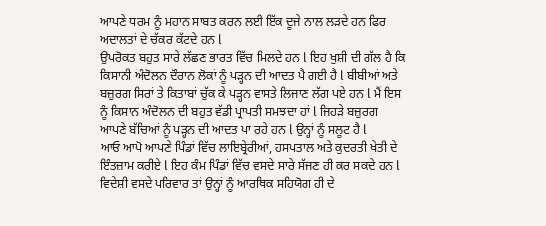ਆਪਣੇ ਧਰਮ ਨੂੰ ਮਹਾਨ ਸਾਬਤ ਕਰਨ ਲਈ ਇੱਕ ਦੂਜੇ ਨਾਲ ਲੜਦੇ ਹਨ ਫਿਰ ਅਦਾਲਤਾਂ ਦੇ ਚੱਕਰ ਕੱਟਦੇ ਹਨ l
ਉਪਰੋਕਤ ਬਹੁਤ ਸਾਰੇ ਲੱਛਣ ਭਾਰਤ ਵਿੱਚ ਮਿਲਦੇ ਹਨ l ਇਹ ਖੁਸ਼ੀ ਦੀ ਗੱਲ ਹੈ ਕਿ ਕਿਸਾਨੀ ਅੰਦੋਲਨ ਦੌਰਾਨ ਲੋਕਾਂ ਨੂੰ ਪੜ੍ਹਨ ਦੀ ਆਦਤ ਪੈ ਗਈ ਹੈ l ਬੀਬੀਆਂ ਅਤੇ ਬਜ਼ੁਰਗ ਸਿਰਾਂ ਤੇ ਕਿਤਾਬਾਂ ਚੁੱਕ ਕੇ ਪੜ੍ਹਨ ਵਾਸਤੇ ਲਿਜਾਣ ਲੱਗ ਪਏ ਹਨ l ਮੈਂ ਇਸ ਨੂੰ ਕਿਸਾਨ ਅੰਦੋਲਨ ਦੀ ਬਹੁਤ ਵੱਡੀ ਪ੍ਰਾਪਤੀ ਸਮਝਦਾ ਹਾਂ l ਜਿਹੜੇ ਬਜ਼ੁਰਗ ਆਪਣੇ ਬੱਚਿਆਂ ਨੂੰ ਪੜ੍ਹਨ ਦੀ ਆਦਤ ਪਾ ਰਹੇ ਹਨ l ਉਨ੍ਹਾਂ ਨੂੰ ਸਲੂਟ ਹੈ l
ਆਓ ਆਪੋ ਆਪਣੇ ਪਿੰਡਾਂ ਵਿੱਚ ਲਾਇਬ੍ਰੇਰੀਆਂ, ਹਸਪਤਾਲ ਅਤੇ ਕੁਦਰਤੀ ਖੇਤੀ ਦੇ ਇੰਤਜ਼ਾਮ ਕਰੀਏ l ਇਹ ਕੰਮ ਪਿੰਡਾਂ ਵਿੱਚ ਵਸਦੇ ਸਾਰੇ ਸੱਜਣ ਹੀ ਕਰ ਸਕਦੇ ਹਨ l ਵਿਦੇਸ਼ੀ ਵਸਦੇ ਪਰਿਵਾਰ ਤਾਂ ਉਨ੍ਹਾਂ ਨੂੰ ਆਰਥਿਕ ਸਹਿਯੋਗ ਹੀ ਦੇ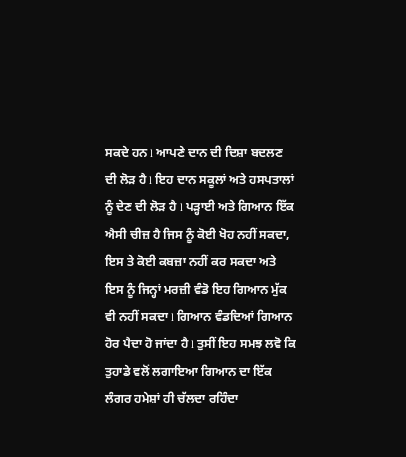ਸਕਦੇ ਹਨ l ਆਪਣੇ ਦਾਨ ਦੀ ਦਿਸ਼ਾ ਬਦਲਣ ਦੀ ਲੋੜ ਹੈ l ਇਹ ਦਾਨ ਸਕੂਲਾਂ ਅਤੇ ਹਸਪਤਾਲਾਂ ਨੂੰ ਦੇਣ ਦੀ ਲੋੜ ਹੈ l ਪੜ੍ਹਾਈ ਅਤੇ ਗਿਆਨ ਇੱਕ ਐਸੀ ਚੀਜ਼ ਹੈ ਜਿਸ ਨੂੰ ਕੋਈ ਖੋਹ ਨਹੀਂ ਸਕਦਾ, ਇਸ ਤੇ ਕੋਈ ਕਬਜ਼ਾ ਨਹੀਂ ਕਰ ਸਕਦਾ ਅਤੇ ਇਸ ਨੂੰ ਜਿਨ੍ਹਾਂ ਮਰਜ਼ੀ ਵੰਡੋ ਇਹ ਗਿਆਨ ਮੁੱਕ ਵੀ ਨਹੀਂ ਸਕਦਾ l ਗਿਆਨ ਵੰਡਦਿਆਂ ਗਿਆਨ ਹੋਰ ਪੈਦਾ ਹੋ ਜਾਂਦਾ ਹੈ l ਤੁਸੀਂ ਇਹ ਸਮਝ ਲਵੋ ਕਿ ਤੁਹਾਡੇ ਵਲੋਂ ਲਗਾਇਆ ਗਿਆਨ ਦਾ ਇੱਕ ਲੰਗਰ ਹਮੇਸ਼ਾਂ ਹੀ ਚੱਲਦਾ ਰਹਿੰਦਾ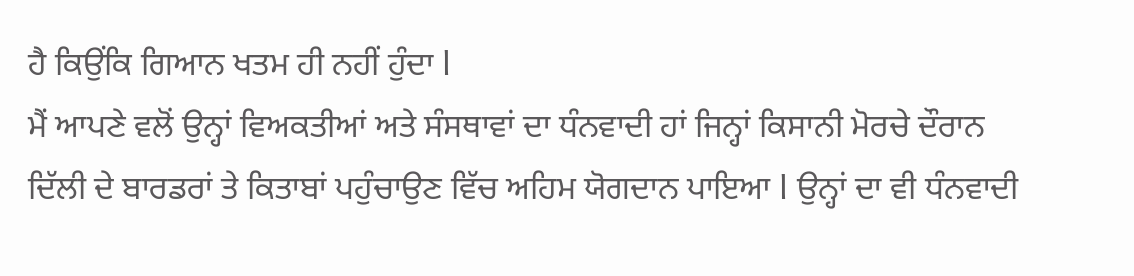ਹੈ ਕਿਉਂਕਿ ਗਿਆਨ ਖਤਮ ਹੀ ਨਹੀਂ ਹੁੰਦਾ l
ਮੈਂ ਆਪਣੇ ਵਲੋਂ ਉਨ੍ਹਾਂ ਵਿਅਕਤੀਆਂ ਅਤੇ ਸੰਸਥਾਵਾਂ ਦਾ ਧੰਨਵਾਦੀ ਹਾਂ ਜਿਨ੍ਹਾਂ ਕਿਸਾਨੀ ਮੋਰਚੇ ਦੌਰਾਨ ਦਿੱਲੀ ਦੇ ਬਾਰਡਰਾਂ ਤੇ ਕਿਤਾਬਾਂ ਪਹੁੰਚਾਉਣ ਵਿੱਚ ਅਹਿਮ ਯੋਗਦਾਨ ਪਾਇਆ l ਉਨ੍ਹਾਂ ਦਾ ਵੀ ਧੰਨਵਾਦੀ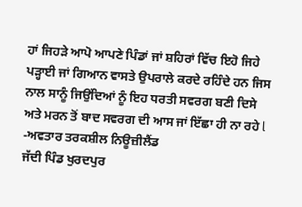ਹਾਂ ਜਿਹੜੇ ਆਪੋ ਆਪਣੇ ਪਿੰਡਾਂ ਜਾਂ ਸ਼ਹਿਰਾਂ ਵਿੱਚ ਇਹੋ ਜਿਹੇ ਪੜ੍ਹਾਈ ਜਾਂ ਗਿਆਨ ਵਾਸਤੇ ਉਪਰਾਲੇ ਕਰਦੇ ਰਹਿੰਦੇ ਹਨ ਜਿਸ ਨਾਲ ਸਾਨੂੰ ਜਿਉਂਦਿਆਂ ਨੂੰ ਇਹ ਧਰਤੀ ਸਵਰਗ ਬਣੀ ਦਿਸੇ ਅਤੇ ਮਰਨ ਤੋਂ ਬਾਦ ਸਵਰਗ ਦੀ ਆਸ ਜਾਂ ਇੱਛਾ ਹੀ ਨਾ ਰਹੇ l
-ਅਵਤਾਰ ਤਰਕਸ਼ੀਲ ਨਿਊਜ਼ੀਲੈਂਡ
ਜੱਦੀ ਪਿੰਡ ਖੁਰਦਪੁਰ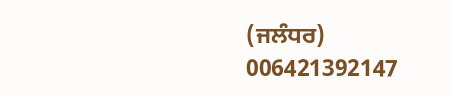(ਜਲੰਧਰ)
006421392147